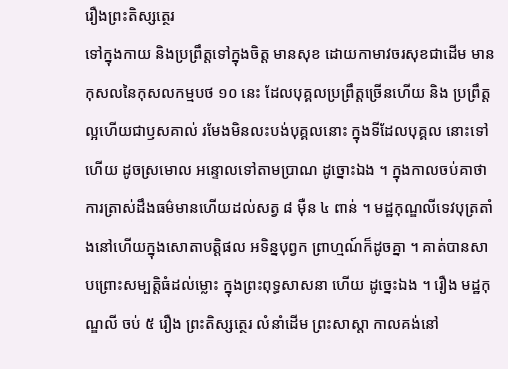រឿងព្រះតិស្សត្ថេរ
ទៅក្នុងកាយ និងប្រព្រឹត្តទៅក្នុងចិត្ត មានសុខ ដោយកាមាវចរសុខជាដើម មានកុសលនៃកុសលកម្មបថ ១០ នេះ ដែលបុគ្គលប្រព្រឹត្តច្រើនហើយ និង ប្រព្រឹត្តល្អហើយជាឫសគាល់ រមែងមិនលះបង់បុគ្គលនោះ ក្នុងទីដែលបុគ្គល នោះទៅហើយ ដូចស្រមោល អន្ទោលទៅតាមប្រាណ ដូច្នោះឯង ។ ក្នុងកាលចប់គាថា ការត្រាស់ដឹងធម៌មានហើយដល់សត្វ ៨ ម៉ឺន ៤ ពាន់ ។ មដ្ឋកុណ្ឌលីទេវបុត្រតាំងនៅហើយក្នុងសោតាបត្តិផល អទិន្នបុព្វក ព្រាហ្មណ៍ក៏ដូចគ្នា ។ គាត់បានសាបព្រោះសម្បត្តិធំដល់ម្លោះ ក្នុងព្រះពុទ្ធសាសនា ហើយ ដូច្នេះឯង ។ រឿង មដ្ឋកុណ្ឌលី ចប់ ៥ រឿង ព្រះតិស្សត្ថេរ លំនាំដើម ព្រះសាស្តា កាលគង់នៅ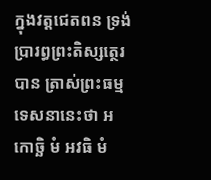ក្នុងវត្តជេតពន ទ្រង់ប្រារព្ធព្រះតិស្សត្ថេរ បាន ត្រាស់ព្រះធម្មទេសនានេះថា អកោច្ឆិ មំ អវធិ មំ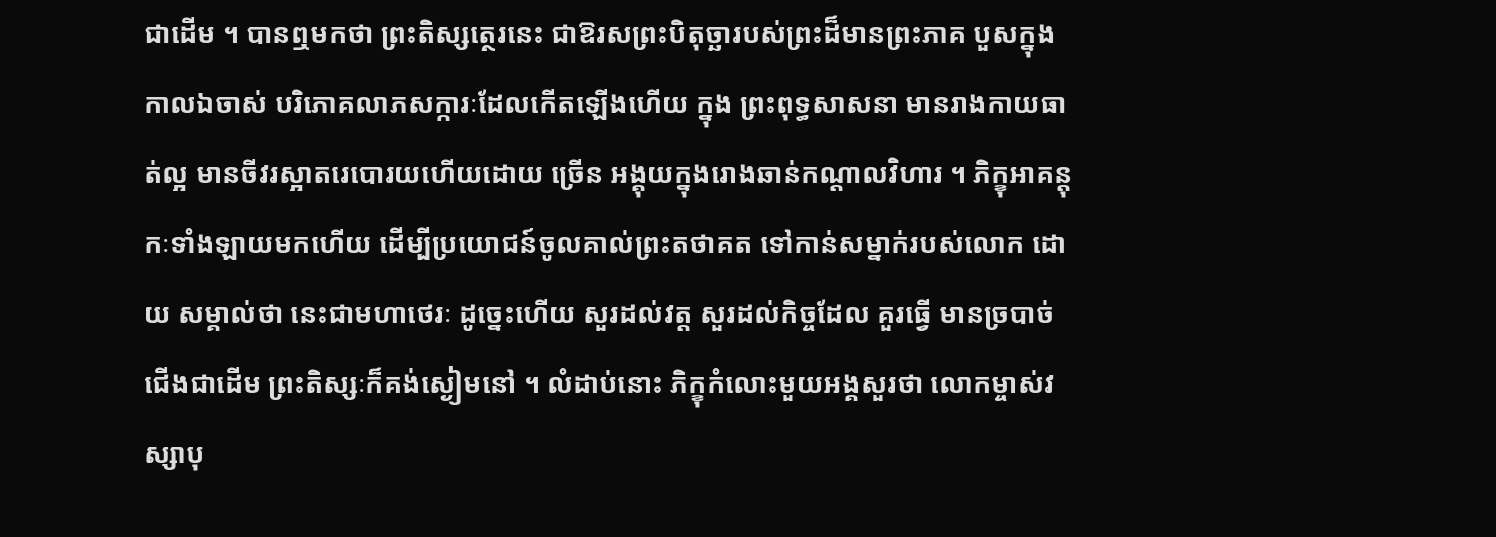ជាដើម ។ បានឮមកថា ព្រះតិស្សត្ថេរនេះ ជាឱរសព្រះបិតុច្ឆារបស់ព្រះដ៏មានព្រះភាគ បួសក្នុងកាលឯចាស់ បរិភោគលាភសក្ការៈដែលកើតឡើងហើយ ក្នុង ព្រះពុទ្ធសាសនា មានរាងកាយធាត់ល្អ មានចីវរស្អាតរេបោរយហើយដោយ ច្រើន អង្គុយក្នុងរោងឆាន់កណ្តាលវិហារ ។ ភិក្ខុអាគន្តុកៈទាំងឡាយមកហើយ ដើម្បីប្រយោជន៍ចូលគាល់ព្រះតថាគត ទៅកាន់សម្នាក់របស់លោក ដោយ សម្គាល់ថា នេះជាមហាថេរៈ ដូច្នេះហើយ សួរដល់វត្ត សួរដល់កិច្ចដែល គួរធ្វើ មានច្របាច់ជើងជាដើម ព្រះតិស្សៈក៏គង់ស្ងៀមនៅ ។ លំដាប់នោះ ភិក្ខុកំលោះមួយអង្គសួរថា លោកម្ចាស់វស្សាបុ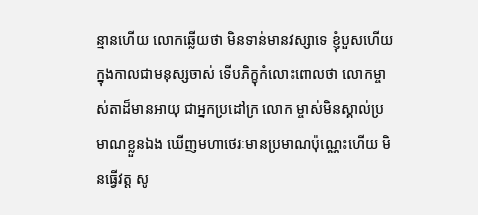ន្មានហើយ លោកឆ្លើយថា មិនទាន់មានវស្សាទេ ខ្ញុំបួសហើយ ក្នុងកាលជាមនុស្សចាស់ ទើបភិក្ខុកំលោះពោលថា លោកម្ចាស់តាដ៏មានអាយុ ជាអ្នកប្រដៅក្រ លោក ម្ចាស់មិនស្គាល់ប្រមាណខ្លួនឯង ឃើញមហាថេរៈមានប្រមាណប៉ុណ្ណេះហើយ មិនធ្វើវត្ត សូ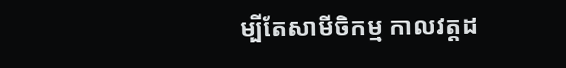ម្បីតែសាមីចិកម្ម កាលវត្តដ